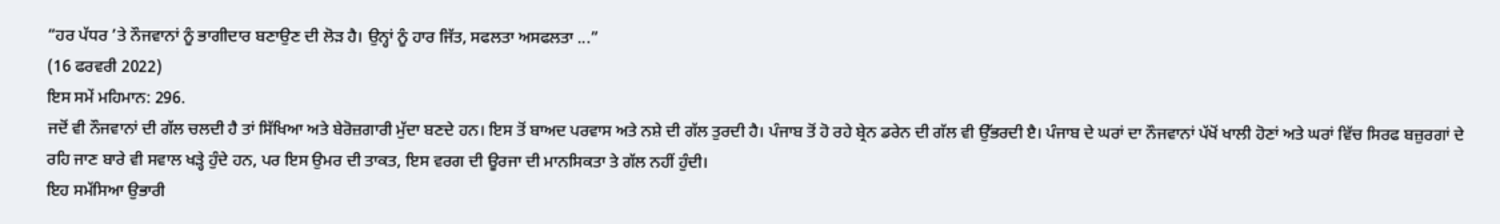“ਹਰ ਪੱਧਰ ’ਤੇ ਨੌਜਵਾਨਾਂ ਨੂੰ ਭਾਗੀਦਾਰ ਬਣਾਉਣ ਦੀ ਲੋੜ ਹੈ। ਉਨ੍ਹਾਂ ਨੂੰ ਹਾਰ ਜਿੱਤ, ਸਫਲਤਾ ਅਸਫਲਤਾ ...”
(16 ਫਰਵਰੀ 2022)
ਇਸ ਸਮੇਂ ਮਹਿਮਾਨ: 296.
ਜਦੋਂ ਵੀ ਨੌਜਵਾਨਾਂ ਦੀ ਗੱਲ ਚਲਦੀ ਹੈ ਤਾਂ ਸਿੱਖਿਆ ਅਤੇ ਬੇਰੋਜ਼ਗਾਰੀ ਮੁੱਦਾ ਬਣਦੇ ਹਨ। ਇਸ ਤੋਂ ਬਾਅਦ ਪਰਵਾਸ ਅਤੇ ਨਸ਼ੇ ਦੀ ਗੱਲ ਤੁਰਦੀ ਹੈ। ਪੰਜਾਬ ਤੋਂ ਹੋ ਰਹੇ ਬ੍ਰੇਨ ਡਰੇਨ ਦੀ ਗੱਲ ਵੀ ਉੱਭਰਦੀ ੲੈ। ਪੰਜਾਬ ਦੇ ਘਰਾਂ ਦਾ ਨੌਜਵਾਨਾਂ ਪੱਖੋਂ ਖਾਲੀ ਹੋਣਾਂ ਅਤੇ ਘਰਾਂ ਵਿੱਚ ਸਿਰਫ ਬਜ਼ੁਰਗਾਂ ਦੇ ਰਹਿ ਜਾਣ ਬਾਰੇ ਵੀ ਸਵਾਲ ਖੜ੍ਹੇ ਹੁੰਦੇ ਹਨ, ਪਰ ਇਸ ਉਮਰ ਦੀ ਤਾਕਤ, ਇਸ ਵਰਗ ਦੀ ਊਰਜਾ ਦੀ ਮਾਨਸਿਕਤਾ ਤੇ ਗੱਲ ਨਹੀਂ ਹੁੰਦੀ।
ਇਹ ਸਮੱਸਿਆ ਉਭਾਰੀ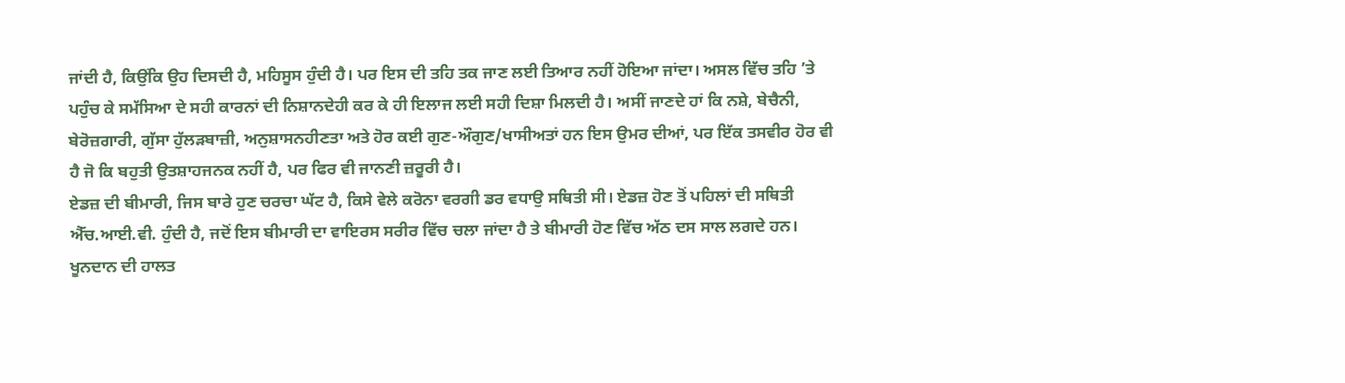ਜਾਂਦੀ ਹੈ, ਕਿਉਂਕਿ ਉਹ ਦਿਸਦੀ ਹੈ, ਮਹਿਸੂਸ ਹੁੰਦੀ ਹੈ। ਪਰ ਇਸ ਦੀ ਤਹਿ ਤਕ ਜਾਣ ਲਈ ਤਿਆਰ ਨਹੀਂ ਹੋਇਆ ਜਾਂਦਾ। ਅਸਲ ਵਿੱਚ ਤਹਿ ’ਤੇ ਪਹੁੰਚ ਕੇ ਸਮੱਸਿਆ ਦੇ ਸਹੀ ਕਾਰਨਾਂ ਦੀ ਨਿਸ਼ਾਨਦੇਹੀ ਕਰ ਕੇ ਹੀ ਇਲਾਜ ਲਈ ਸਹੀ ਦਿਸ਼ਾ ਮਿਲਦੀ ਹੈ। ਅਸੀਂ ਜਾਣਦੇ ਹਾਂ ਕਿ ਨਸ਼ੇ, ਬੇਚੈਨੀ, ਬੇਰੋਜ਼ਗਾਰੀ, ਗੁੱਸਾ ਹੁੱਲੜਬਾਜ਼ੀ, ਅਨੁਸ਼ਾਸਨਹੀਣਤਾ ਅਤੇ ਹੋਰ ਕਈ ਗੁਣ-ਔਗੁਣ/ਖਾਸੀਅਤਾਂ ਹਨ ਇਸ ਉਮਰ ਦੀਆਂ, ਪਰ ਇੱਕ ਤਸਵੀਰ ਹੋਰ ਵੀ ਹੈ ਜੋ ਕਿ ਬਹੁਤੀ ਉਤਸ਼ਾਹਜਨਕ ਨਹੀਂ ਹੈ, ਪਰ ਫਿਰ ਵੀ ਜਾਨਣੀ ਜ਼ਰੂਰੀ ਹੈ।
ਏਡਜ਼ ਦੀ ਬੀਮਾਰੀ, ਜਿਸ ਬਾਰੇ ਹੁਣ ਚਰਚਾ ਘੱਟ ਹੈ, ਕਿਸੇ ਵੇਲੇ ਕਰੋਨਾ ਵਰਗੀ ਡਰ ਵਧਾਉ ਸਥਿਤੀ ਸੀ। ਏਡਜ਼ ਹੋਣ ਤੋਂ ਪਹਿਲਾਂ ਦੀ ਸਥਿਤੀ ਐੱਚ.ਆਈ.ਵੀ. ਹੁੰਦੀ ਹੈ, ਜਦੋਂ ਇਸ ਬੀਮਾਰੀ ਦਾ ਵਾਇਰਸ ਸਰੀਰ ਵਿੱਚ ਚਲਾ ਜਾਂਦਾ ਹੈ ਤੇ ਬੀਮਾਰੀ ਹੋਣ ਵਿੱਚ ਅੱਠ ਦਸ ਸਾਲ ਲਗਦੇ ਹਨ। ਖੂਨਦਾਨ ਦੀ ਹਾਲਤ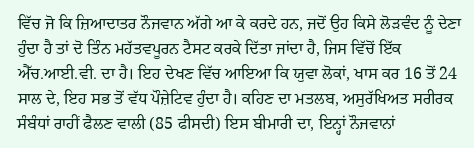ਵਿੱਚ ਜੋ ਕਿ ਜ਼ਿਆਦਾਤਰ ਨੌਜਵਾਨ ਅੱਗੇ ਆ ਕੇ ਕਰਦੇ ਹਨ, ਜਦੋਂ ਉਹ ਕਿਸੇ ਲੋੜਵੰਦ ਨੂੰ ਦੇਣਾ ਹੁੰਦਾ ਹੈ ਤਾਂ ਦੋ ਤਿੰਨ ਮਹੱਤਵਪੂਰਨ ਟੈਸਟ ਕਰਕੇ ਦਿੱਤਾ ਜਾਂਦਾ ਹੈ, ਜਿਸ ਵਿੱਚੋਂ ਇੱਕ ਐੱਚ.ਆਈ.ਵੀ. ਦਾ ਹੈ। ਇਹ ਦੇਖਣ ਵਿੱਚ ਆਇਆ ਕਿ ਯੁਵਾ ਲੋਕਾਂ, ਖਾਸ ਕਰ 16 ਤੋਂ 24 ਸਾਲ ਦੇ, ਇਹ ਸਭ ਤੋਂ ਵੱਧ ਪੌਜ਼ੇਟਿਵ ਹੁੰਦਾ ਹੈ। ਕਹਿਣ ਦਾ ਮਤਲਬ, ਅਸੁਰੱਖਿਅਤ ਸਰੀਰਕ ਸੰਬੰਧਾਂ ਰਾਹੀਂ ਫੈਲਣ ਵਾਲੀ (85 ਫੀਸਦੀ) ਇਸ ਬੀਮਾਰੀ ਦਾ, ਇਨ੍ਹਾਂ ਨੌਜਵਾਨਾਂ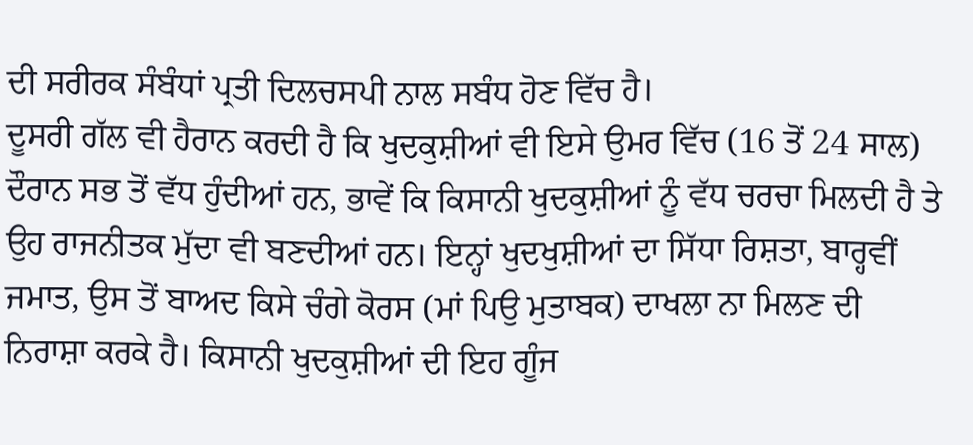ਦੀ ਸਰੀਰਕ ਸੰਬੰਧਾਂ ਪ੍ਰਤੀ ਦਿਲਚਸਪੀ ਨਾਲ ਸਬੰਧ ਹੋਣ ਵਿੱਚ ਹੈ।
ਦੂਸਰੀ ਗੱਲ ਵੀ ਹੈਰਾਨ ਕਰਦੀ ਹੈ ਕਿ ਖੁਦਕੁਸ਼ੀਆਂ ਵੀ ਇਸੇ ਉਮਰ ਵਿੱਚ (16 ਤੋਂ 24 ਸਾਲ) ਦੌਰਾਨ ਸਭ ਤੋਂ ਵੱਧ ਹੁੰਦੀਆਂ ਹਨ, ਭਾਵੇਂ ਕਿ ਕਿਸਾਨੀ ਖੁਦਕੁਸ਼ੀਆਂ ਨੂੰ ਵੱਧ ਚਰਚਾ ਮਿਲਦੀ ਹੈ ਤੇ ਉਹ ਰਾਜਨੀਤਕ ਮੁੱਦਾ ਵੀ ਬਣਦੀਆਂ ਹਨ। ਇਨ੍ਹਾਂ ਖੁਦਖੁਸ਼ੀਆਂ ਦਾ ਸਿੱਧਾ ਰਿਸ਼ਤਾ, ਬਾਰ੍ਹਵੀਂ ਜਮਾਤ, ਉਸ ਤੋਂ ਬਾਅਦ ਕਿਸੇ ਚੰਗੇ ਕੋਰਸ (ਮਾਂ ਪਿਉ ਮੁਤਾਬਕ) ਦਾਖਲਾ ਨਾ ਮਿਲਣ ਦੀ ਨਿਰਾਸ਼ਾ ਕਰਕੇ ਹੈ। ਕਿਸਾਨੀ ਖੁਦਕੁਸ਼ੀਆਂ ਦੀ ਇਹ ਗੂੰਜ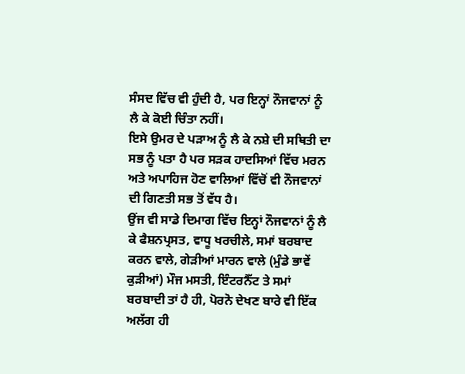ਸੰਸਦ ਵਿੱਚ ਵੀ ਹੁੰਦੀ ਹੈ, ਪਰ ਇਨ੍ਹਾਂ ਨੌਜਵਾਨਾਂ ਨੂੰ ਲੈ ਕੇ ਕੋਈ ਚਿੰਤਾ ਨਹੀਂ।
ਇਸੇ ਉਮਰ ਦੇ ਪੜਾਅ ਨੂੰ ਲੈ ਕੇ ਨਸ਼ੇ ਦੀ ਸਥਿਤੀ ਦਾ ਸਭ ਨੂੰ ਪਤਾ ਹੈ ਪਰ ਸੜਕ ਹਾਦਸਿਆਂ ਵਿੱਚ ਮਰਨ ਅਤੇ ਅਪਾਹਿਜ ਹੋਣ ਵਾਲਿਆਂ ਵਿੱਚੋਂ ਵੀ ਨੌਜਵਾਨਾਂ ਦੀ ਗਿਣਤੀ ਸਭ ਤੋਂ ਵੱਧ ਹੈ।
ਉਂਜ ਵੀ ਸਾਡੇ ਦਿਮਾਗ ਵਿੱਚ ਇਨ੍ਹਾਂ ਨੌਜਵਾਨਾਂ ਨੂੰ ਲੈ ਕੇ ਫੈਸ਼ਨਪ੍ਰਸਤ, ਵਾਧੂ ਖਰਚੀਲੇ, ਸਮਾਂ ਬਰਬਾਦ ਕਰਨ ਵਾਲੇ, ਗੇੜੀਆਂ ਮਾਰਨ ਵਾਲੇ (ਮੁੰਡੇ ਭਾਵੇਂ ਕੁੜੀਆਂ) ਮੌਜ ਮਸਤੀ, ਇੰਟਰਨੈੱਟ ਤੇ ਸਮਾਂ ਬਰਬਾਦੀ ਤਾਂ ਹੈ ਹੀ, ਪੋਰਨੋ ਦੇਖਣ ਬਾਰੇ ਵੀ ਇੱਕ ਅਲੱਗ ਹੀ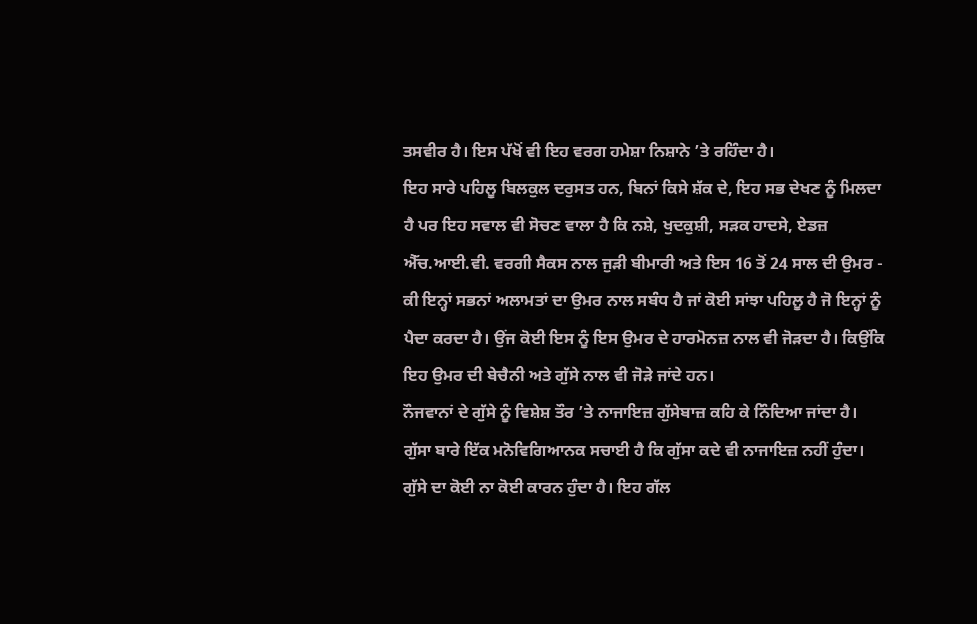ਤਸਵੀਰ ਹੈ। ਇਸ ਪੱਖੋਂ ਵੀ ਇਹ ਵਰਗ ਹਮੇਸ਼ਾ ਨਿਸ਼ਾਨੇ ’ਤੇ ਰਹਿੰਦਾ ਹੈ।
ਇਹ ਸਾਰੇ ਪਹਿਲੂ ਬਿਲਕੁਲ ਦਰੁਸਤ ਹਨ, ਬਿਨਾਂ ਕਿਸੇ ਸ਼ੱਕ ਦੇ, ਇਹ ਸਭ ਦੇਖਣ ਨੂੰ ਮਿਲਦਾ ਹੈ ਪਰ ਇਹ ਸਵਾਲ ਵੀ ਸੋਚਣ ਵਾਲਾ ਹੈ ਕਿ ਨਸ਼ੇ, ਖੁਦਕੁਸ਼ੀ, ਸੜਕ ਹਾਦਸੇ, ਏਡਜ਼ ਐੱਚ.ਆਈ.ਵੀ. ਵਰਗੀ ਸੈਕਸ ਨਾਲ ਜੁੜੀ ਬੀਮਾਰੀ ਅਤੇ ਇਸ 16 ਤੋਂ 24 ਸਾਲ ਦੀ ਉਮਰ - ਕੀ ਇਨ੍ਹਾਂ ਸਭਨਾਂ ਅਲਾਮਤਾਂ ਦਾ ਉਮਰ ਨਾਲ ਸਬੰਧ ਹੈ ਜਾਂ ਕੋਈ ਸਾਂਝਾ ਪਹਿਲੂ ਹੈ ਜੋ ਇਨ੍ਹਾਂ ਨੂੰ ਪੈਦਾ ਕਰਦਾ ਹੈ। ਉਂਜ ਕੋਈ ਇਸ ਨੂੰ ਇਸ ਉਮਰ ਦੇ ਹਾਰਮੋਨਜ਼ ਨਾਲ ਵੀ ਜੋੜਦਾ ਹੈ। ਕਿਉਂਕਿ ਇਹ ਉਮਰ ਦੀ ਬੇਚੈਨੀ ਅਤੇ ਗੁੱਸੇ ਨਾਲ ਵੀ ਜੋੜੇ ਜਾਂਦੇ ਹਨ।
ਨੌਜਵਾਨਾਂ ਦੇ ਗੁੱਸੇ ਨੂੰ ਵਿਸ਼ੇਸ਼ ਤੌਰ ’ਤੇ ਨਾਜਾਇਜ਼ ਗੁੱਸੇਬਾਜ਼ ਕਹਿ ਕੇ ਨਿੰਦਿਆ ਜਾਂਦਾ ਹੈ। ਗੁੱਸਾ ਬਾਰੇ ਇੱਕ ਮਨੋਵਿਗਿਆਨਕ ਸਚਾਈ ਹੈ ਕਿ ਗੁੱਸਾ ਕਦੇ ਵੀ ਨਾਜਾਇਜ਼ ਨਹੀਂ ਹੁੰਦਾ। ਗੁੱਸੇ ਦਾ ਕੋਈ ਨਾ ਕੋਈ ਕਾਰਨ ਹੁੰਦਾ ਹੈ। ਇਹ ਗੱਲ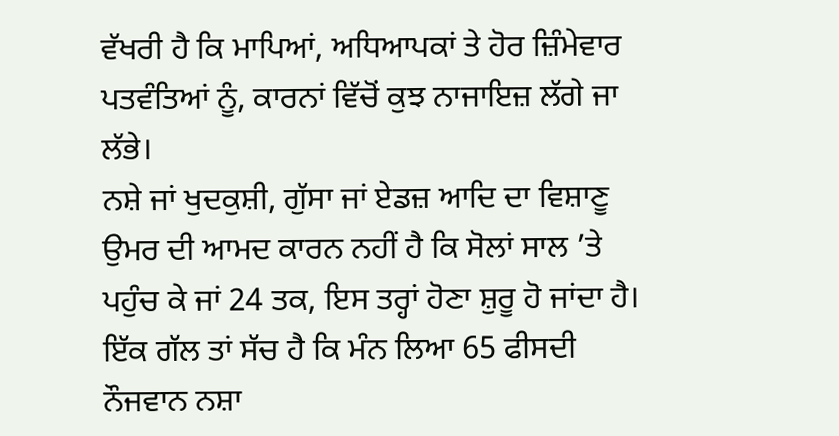ਵੱਖਰੀ ਹੈ ਕਿ ਮਾਪਿਆਂ, ਅਧਿਆਪਕਾਂ ਤੇ ਹੋਰ ਜ਼ਿੰਮੇਵਾਰ ਪਤਵੰਤਿਆਂ ਨੂੰ, ਕਾਰਨਾਂ ਵਿੱਚੋਂ ਕੁਝ ਨਾਜਾਇਜ਼ ਲੱਗੇ ਜਾ ਲੱਭੇ।
ਨਸ਼ੇ ਜਾਂ ਖੁਦਕੁਸ਼ੀ, ਗੁੱਸਾ ਜਾਂ ਏਡਜ਼ ਆਦਿ ਦਾ ਵਿਸ਼ਾਣੂ ਉਮਰ ਦੀ ਆਮਦ ਕਾਰਨ ਨਹੀਂ ਹੈ ਕਿ ਸੋਲਾਂ ਸਾਲ ’ਤੇ ਪਹੁੰਚ ਕੇ ਜਾਂ 24 ਤਕ, ਇਸ ਤਰ੍ਹਾਂ ਹੋਣਾ ਸ਼ੁਰੂ ਹੋ ਜਾਂਦਾ ਹੈ। ਇੱਕ ਗੱਲ ਤਾਂ ਸੱਚ ਹੈ ਕਿ ਮੰਨ ਲਿਆ 65 ਫੀਸਦੀ ਨੌਜਵਾਨ ਨਸ਼ਾ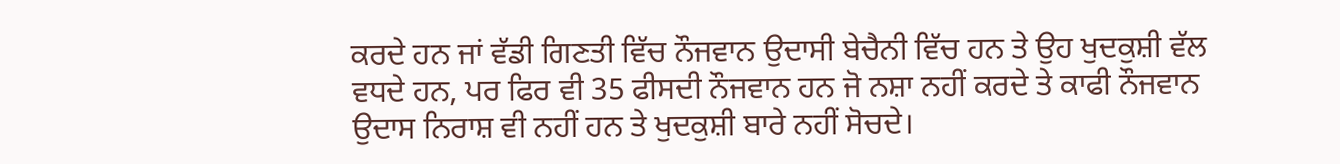ਕਰਦੇ ਹਨ ਜਾਂ ਵੱਡੀ ਗਿਣਤੀ ਵਿੱਚ ਨੌਜਵਾਨ ਉਦਾਸੀ ਬੇਚੈਨੀ ਵਿੱਚ ਹਨ ਤੇ ਉਹ ਖੁਦਕੁਸ਼ੀ ਵੱਲ ਵਧਦੇ ਹਨ, ਪਰ ਫਿਰ ਵੀ 35 ਫੀਸਦੀ ਨੌਜਵਾਨ ਹਨ ਜੋ ਨਸ਼ਾ ਨਹੀਂ ਕਰਦੇ ਤੇ ਕਾਫੀ ਨੌਜਵਾਨ ਉਦਾਸ ਨਿਰਾਸ਼ ਵੀ ਨਹੀਂ ਹਨ ਤੇ ਖੁਦਕੁਸ਼ੀ ਬਾਰੇ ਨਹੀਂ ਸੋਚਦੇ।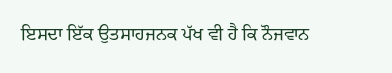ਇਸਦਾ ਇੱਕ ਉਤਸਾਹਜਨਕ ਪੱਖ ਵੀ ਹੈ ਕਿ ਨੌਜਵਾਨ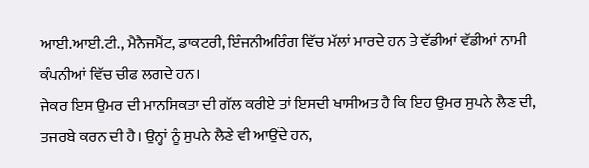ਆਈ.ਆਈ.ਟੀ., ਮੈਨੈਜਮੈਂਟ, ਡਾਕਟਰੀ, ਇੰਜਨੀਅਰਿੰਗ ਵਿੱਚ ਮੱਲਾਂ ਮਾਰਦੇ ਹਨ ਤੇ ਵੱਡੀਆਂ ਵੱਡੀਆਂ ਨਾਮੀ ਕੰਪਨੀਆਂ ਵਿੱਚ ਚੀਫ ਲਗਦੇ ਹਨ।
ਜੇਕਰ ਇਸ ਉਮਰ ਦੀ ਮਾਨਸਿਕਤਾ ਦੀ ਗੱਲ ਕਰੀਏ ਤਾਂ ਇਸਦੀ ਖਾਸੀਅਤ ਹੈ ਕਿ ਇਹ ਉਮਰ ਸੁਪਨੇ ਲੈਣ ਦੀ, ਤਜਰਬੇ ਕਰਨ ਦੀ ਹੈ। ਉਨ੍ਹਾਂ ਨੂੰ ਸੁਪਨੇ ਲੈਣੇ ਵੀ ਆਉਂਦੇ ਹਨ,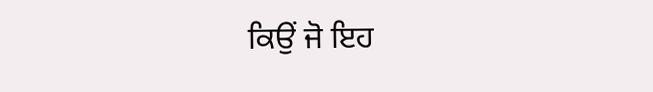ਕਿਉਂ ਜੋ ਇਹ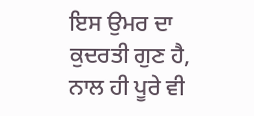ਇਸ ਉਮਰ ਦਾ ਕੁਦਰਤੀ ਗੁਣ ਹੈ, ਨਾਲ ਹੀ ਪੂਰੇ ਵੀ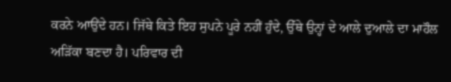ਕਰਨੇ ਆਉਂਦੇ ਹਨ। ਜਿੱਥੇ ਕਿਤੇ ਇਹ ਸੁਪਨੇ ਪੂਰੇ ਨਹੀਂ ਹੁੰਦੇ, ਉੱਥੇ ਉਨ੍ਹਾਂ ਦੇ ਆਲੇ ਦੁਆਲੇ ਦਾ ਮਾਹੌਲ ਅੜਿੱਕਾ ਬਣਦਾ ਹੈ। ਪਰਿਵਾਰ ਦੀ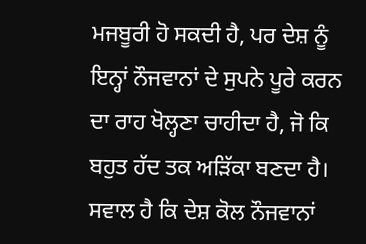ਮਜਬੂਰੀ ਹੋ ਸਕਦੀ ਹੈ, ਪਰ ਦੇਸ਼ ਨੂੰ ਇਨ੍ਹਾਂ ਨੌਜਵਾਨਾਂ ਦੇ ਸੁਪਨੇ ਪੂਰੇ ਕਰਨ ਦਾ ਰਾਹ ਖੋਲ੍ਹਣਾ ਚਾਹੀਦਾ ਹੈ, ਜੋ ਕਿ ਬਹੁਤ ਹੱਦ ਤਕ ਅੜਿੱਕਾ ਬਣਦਾ ਹੈ।
ਸਵਾਲ ਹੈ ਕਿ ਦੇਸ਼ ਕੋਲ ਨੌਜਵਾਨਾਂ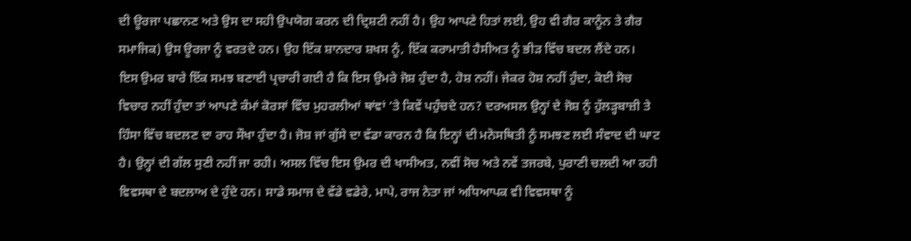ਦੀ ਊਰਜਾ ਪਛਾਨਣ ਅਤੇ ਉਸ ਦਾ ਸਹੀ ਉਪਯੋਗ ਕਰਨ ਦੀ ਦ੍ਰਿਸ਼ਟੀ ਨਹੀਂ ਹੈ। ਉਹ ਆਪਣੇ ਹਿਤਾਂ ਲਈ, ਉਹ ਵੀ ਗੈਰ ਕਾਨੂੰਨ ਤੇ ਗੈਰ ਸਮਾਜਿਕ) ਉਸ ਊਰਜਾ ਨੂੰ ਵਰਤਦੇ ਹਨ। ਉਹ ਇੱਕ ਸ਼ਾਨਦਾਰ ਸ਼ਖਸ ਨੂੰ, ਇੱਕ ਕਰਾਮਾਤੀ ਹੈਸੀਅਤ ਨੂੰ ਭੀੜ ਵਿੱਚ ਬਦਲ ਲੈਂਦੇ ਹਨ।
ਇਸ ਉਮਰ ਬਾਰੇ ਇੱਕ ਸਮਝ ਬਣਾਈ ਪ੍ਰਚਾਰੀ ਗਈ ਹੈ ਕਿ ਇਸ ਉਮਰੇ ਜੋਸ਼ ਹੁੰਦਾ ਹੈ, ਹੋਸ਼ ਨਹੀਂ। ਜੇਕਰ ਹੋਸ਼ ਨਹੀਂ ਹੁੰਦਾ, ਕੋਈ ਸੋਚ ਵਿਚਾਰ ਨਹੀਂ ਹੁੰਦਾ ਤਾਂ ਆਪਣੇ ਕੰਮਾਂ ਕੋਰਸਾਂ ਵਿੱਚ ਮੁਹਰਲੀਆਂ ਥਾਂਵਾਂ ’ਤੇ ਕਿਵੇਂ ਪਹੁੰਚਦੇ ਹਨ? ਦਰਅਸਲ ਉਨ੍ਹਾਂ ਦੇ ਜੋਸ਼ ਨੂੰ ਹੁੱਲੜ੍ਹਬਾਜ਼ੀ ਤੇ ਹਿੰਸਾ ਵਿੱਚ ਬਦਲਣ ਦਾ ਰਾਹ ਸੌਖਾ ਹੁੰਦਾ ਹੈ। ਜੋਸ਼ ਜਾਂ ਗੁੱਸੇ ਦਾ ਵੱਡਾ ਕਾਰਨ ਹੈ ਕਿ ਇਨ੍ਹਾਂ ਦੀ ਮਨੋਸਥਿਤੀ ਨੂੰ ਸਮਝਣ ਲਈ ਸੰਵਾਦ ਦੀ ਘਾਟ ਹੈ। ਉਨ੍ਹਾਂ ਦੀ ਗੱਲ ਸੁਣੀ ਨਹੀਂ ਜਾ ਰਹੀ। ਅਸਲ ਵਿੱਚ ਇਸ ਉਮਰ ਦੀ ਖਾਸੀਅਤ, ਨਵੀਂ ਸੋਚ ਅਤੇ ਨਵੇਂ ਤਜਰਬੇ, ਪੁਰਾਣੀ ਚਲਦੀ ਆ ਰਹੀ ਵਿਵਸਥਾ ਦੇ ਬਦਲਾਅ ਦੇ ਹੁੰਦੇ ਹਨ। ਸਾਡੇ ਸਮਾਜ ਦੇ ਵੱਡੇ ਵਡੇਰੇ, ਮਾਪੇ, ਰਾਜ ਨੇਤਾ ਜਾਂ ਅਧਿਆਪਕ ਵੀ ਵਿਵਸਥਾ ਨੂੰ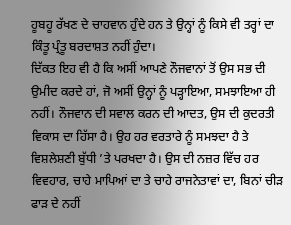ਹੂਬਹੂ ਰੱਖਣ ਦੇ ਚਾਹਵਾਨ ਹੁੰਦੇ ਹਨ ਤੇ ਉਨ੍ਹਾਂ ਨੂੰ ਕਿਸੇ ਵੀ ਤਰ੍ਹਾਂ ਦਾ ਕਿੰਤੂ ਪ੍ਰੰਤੂ ਬਰਦਾਸ਼ਤ ਨਹੀਂ ਹੁੰਦਾ।
ਦਿੱਕਤ ਇਹ ਵੀ ਹੈ ਕਿ ਅਸੀਂ ਆਪਣੇ ਨੌਜਵਾਨਾਂ ਤੋਂ ਉਸ ਸਭ ਦੀ ਉਮੀਦ ਕਰਦੇ ਹਾਂ, ਜੋ ਅਸੀਂ ਉਨ੍ਹਾਂ ਨੂੰ ਪੜ੍ਹਾਇਆ, ਸਮਝਾਇਆ ਹੀ ਨਹੀਂ। ਨੌਜਵਾਨ ਦੀ ਸਵਾਲ ਕਰਨ ਦੀ ਆਦਤ, ਉਸ ਦੀ ਕੁਦਰਤੀ ਵਿਕਾਸ ਦਾ ਹਿੱਸਾ ਹੈ। ਉਹ ਹਰ ਵਰਤਾਰੇ ਨੂੰ ਸਮਝਦਾ ਹੈ ਤੇ ਵਿਸ਼ਲੇਸ਼ਣੀ ਬੁੱਧੀ ’ਤੇ ਪਰਖਦਾ ਹੈ। ਉਸ ਦੀ ਨਜ਼ਰ ਵਿੱਚ ਹਰ ਵਿਵਹਾਰ, ਚਾਹੇ ਮਾਪਿਆਂ ਦਾ ਤੇ ਚਾਹੇ ਰਾਜਨੇਤਾਵਾਂ ਦਾ, ਬਿਨਾਂ ਚੀੜ ਫਾੜ ਦੇ ਨਹੀਂ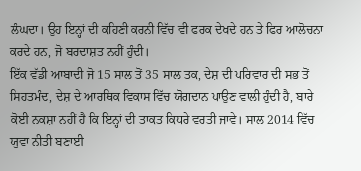ਲੰਘਦਾ। ਉਹ ਇਨ੍ਹਾਂ ਦੀ ਕਹਿਣੀ ਕਰਨੀ ਵਿੱਚ ਵੀ ਫਰਕ ਦੇਖਦੇ ਹਨ ਤੇ ਫਿਰ ਆਲੋਚਨਾ ਕਰਦੇ ਹਨ, ਜੋ ਬਰਦਾਸ਼ਤ ਨਹੀਂ ਹੁੰਦੀ।
ਇੱਕ ਵੱਡੀ ਆਬਾਦੀ ਜੋ 15 ਸਾਲ ਤੋਂ 35 ਸਾਲ ਤਕ, ਦੇਸ਼ ਦੀ ਪਰਿਵਾਰ ਦੀ ਸਭ ਤੋਂ ਸਿਹਤਮੰਦ, ਦੇਸ਼ ਦੇ ਆਰਥਿਕ ਵਿਕਾਸ ਵਿੱਚ ਯੋਗਦਾਨ ਪਾਉਣ ਵਾਲੀ ਹੁੰਦੀ ਹੈ, ਬਾਰੇ ਕੋਈ ਨਕਸ਼ਾ ਨਹੀਂ ਹੈ ਕਿ ਇਨ੍ਹਾਂ ਦੀ ਤਾਕਤ ਕਿਧਰੇ ਵਰਤੀ ਜਾਵੇ। ਸਾਲ 2014 ਵਿੱਚ ਯੁਵਾ ਨੀਤੀ ਬਣਾਈ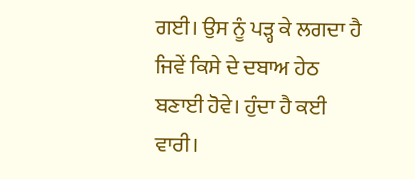ਗਈ। ਉਸ ਨੂੰ ਪੜ੍ਹ ਕੇ ਲਗਦਾ ਹੈ ਜਿਵੇਂ ਕਿਸੇ ਦੇ ਦਬਾਅ ਹੇਠ ਬਣਾਈ ਹੋਵੇ। ਹੁੰਦਾ ਹੈ ਕਈ ਵਾਰੀ।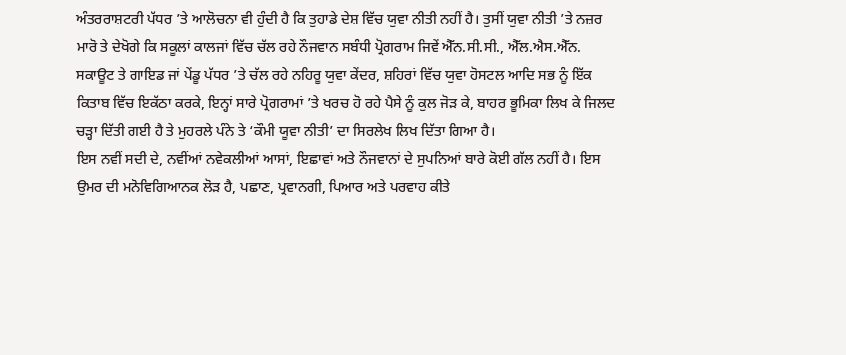ਅੰਤਰਰਾਸ਼ਟਰੀ ਪੱਧਰ ’ਤੇ ਆਲੋਚਨਾ ਵੀ ਹੁੰਦੀ ਹੈ ਕਿ ਤੁਹਾਡੇ ਦੇਸ਼ ਵਿੱਚ ਯੁਵਾ ਨੀਤੀ ਨਹੀਂ ਹੈ। ਤੁਸੀਂ ਯੁਵਾ ਨੀਤੀ ’ਤੇ ਨਜ਼ਰ ਮਾਰੋ ਤੇ ਦੇਖੋਗੇ ਕਿ ਸਕੂਲਾਂ ਕਾਲਜਾਂ ਵਿੱਚ ਚੱਲ ਰਹੇ ਨੌਜਵਾਨ ਸਬੰਧੀ ਪ੍ਰੋਗਰਾਮ ਜਿਵੇਂ ਐੱਨ.ਸੀ.ਸੀ., ਐੱਲ.ਐਸ.ਐੱਨ. ਸਕਾਊਟ ਤੇ ਗਾਇਡ ਜਾਂ ਪੇਂਡੂ ਪੱਧਰ ’ਤੇ ਚੱਲ ਰਹੇ ਨਹਿਰੂ ਯੁਵਾ ਕੇਂਦਰ, ਸ਼ਹਿਰਾਂ ਵਿੱਚ ਯੁਵਾ ਹੋਸਟਲ ਆਦਿ ਸਭ ਨੂੰ ਇੱਕ ਕਿਤਾਬ ਵਿੱਚ ਇਕੱਠਾ ਕਰਕੇ, ਇਨ੍ਹਾਂ ਸਾਰੇ ਪ੍ਰੋਗਰਾਮਾਂ ’ਤੇ ਖਰਚ ਹੋ ਰਹੇ ਪੈਸੇ ਨੂੰ ਕੁਲ ਜੋੜ ਕੇ, ਬਾਹਰ ਭੂਮਿਕਾ ਲਿਖ ਕੇ ਜਿਲਦ ਚੜ੍ਹਾ ਦਿੱਤੀ ਗਈ ਹੈ ਤੇ ਮੁਹਰਲੇ ਪੰਨੇ ਤੇ ‘ਕੌਮੀ ਯੂਵਾ ਨੀਤੀ’ ਦਾ ਸਿਰਲੇਖ ਲਿਖ ਦਿੱਤਾ ਗਿਆ ਹੈ।
ਇਸ ਨਵੀਂ ਸਦੀ ਦੇ, ਨਵੀਂਆਂ ਨਵੇਕਲੀਆਂ ਆਸਾਂ, ਇਛਾਵਾਂ ਅਤੇ ਨੌਜਵਾਨਾਂ ਦੇ ਸੁਪਨਿਆਂ ਬਾਰੇ ਕੋਈ ਗੱਲ ਨਹੀਂ ਹੈ। ਇਸ ਉਮਰ ਦੀ ਮਨੋਵਿਗਿਆਨਕ ਲੋੜ ਹੈ, ਪਛਾਣ, ਪ੍ਰਵਾਨਗੀ, ਪਿਆਰ ਅਤੇ ਪਰਵਾਹ ਕੀਤੇ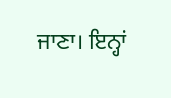ਜਾਣਾ। ਇਨ੍ਹਾਂ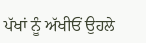ਪੱਖਾਂ ਨੂੰ ਅੱਖੀਓਂ ਉਹਲੇ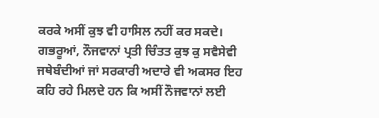ਕਰਕੇ ਅਸੀਂ ਕੁਝ ਵੀ ਹਾਸਿਲ ਨਹੀਂ ਕਰ ਸਕਦੇ।
ਗਭਰੂਆਂ, ਨੌਜਵਾਨਾਂ ਪ੍ਰਤੀ ਚਿੰਤਤ ਕੁਝ ਕੁ ਸਵੈਸੇਵੀ ਜਥੇਬੰਦੀਆਂ ਜਾਂ ਸਰਕਾਰੀ ਅਦਾਰੇ ਵੀ ਅਕਸਰ ਇਹ ਕਹਿ ਰਹੇ ਮਿਲਦੇ ਹਨ ਕਿ ਅਸੀਂ ਨੌਜਵਾਨਾਂ ਲਈ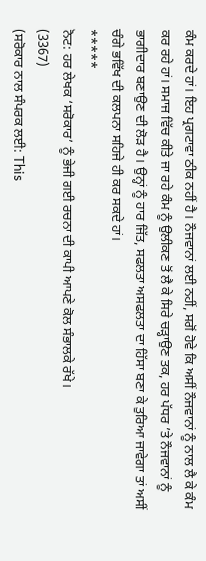ਕੰਮ ਕਰਦੇ ਹਾਂ। ਇਹ ਪ੍ਰਗਟਾਵਾ ਠੀਕ ਨਹੀਂ ਹੈ। ਨੌਜਵਾਨਾਂ ਲਈ ਨਹੀਂ, ਸਗੋਂ ਹੋਵੇ ਕਿ ਅਸੀਂ ਨੌਜਵਾਨਾਂ ਨੂੰ ਨਾਲ ਲੈ ਕੇ ਕੰਮ ਕਰ ਰਹੇ ਹਾਂ। ਸਮਾਜ ਵਿੱਚ ਕੀਤੇ ਜਾ ਰਹੇ ਕੰਮ ਨੂੰ ਉਲੀਕਣ ਤੋਂ ਲੈ ਕੇ ਸਿਰੇ ਚੜ੍ਹਾਉਣ ਤਕ, ਹਰ ਪੱਧਰ ’ਤੇ ਨੌਜਵਾਨਾਂ ਨੂੰ ਭਾਗੀਦਾਰ ਬਣਾਉਣ ਦੀ ਲੋੜ ਹੈ। ਉਨ੍ਹਾਂ ਨੂੰ ਹਾਰ ਜਿੱਤ, ਸਫਲਤਾ ਅਸਫਲਤਾ ਦਾ ਹਿੱਸਾ ਬਣਾ ਕੇ ਤੁਰਿਆ ਜਾਵੇਗਾ ਤਾਂ ਅਸੀਂ ਚੰਗੇ ਭਵਿੱਖ ਦੀ ਕਲਪਨਾ ਸਹਿਜੇ ਹੀ ਕਰ ਸਕਦੇ ਹਾਂ।
*****
ਨੋਟ: ਹਰ ਲੇਖਕ ‘ਸਰੋਕਾਰ’ ਨੂੰ ਭੇਜੀ ਗਈ ਰਚਨਾ ਦੀ ਕਾਪੀ ਆਪਣੇ ਕੋਲ ਸੰਭਾਲਕੇ ਰੱਖੇ।
(3367)
(ਸਰੋਕਾਰ ਨਾਲ ਸੰਪਰਕ ਲਈ: This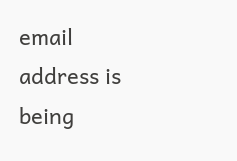email address is being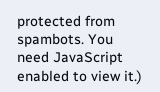protected from spambots. You need JavaScript enabled to view it.)